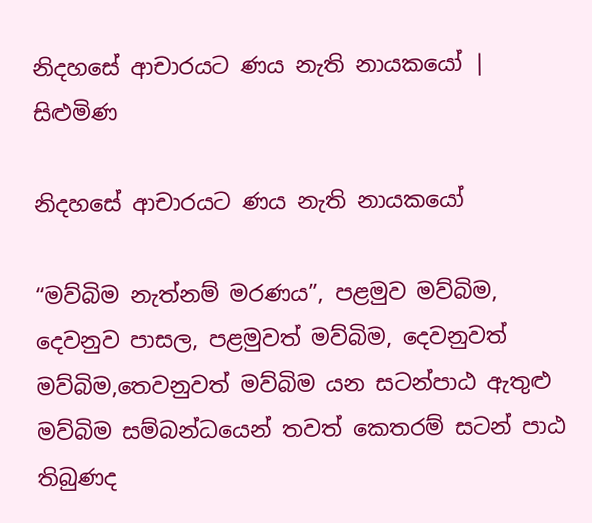නිදහසේ ආචාරයට ණය නැති නායකයෝ | සිළුමිණ

නිදහසේ ආචාරයට ණය නැති නායකයෝ

“මව්බිම නැත්නම් මරණය”, පළමුව මව්බිම, දෙවනුව පාසල, පළමුවත් මව්බිම, දෙවනුවත් මව්බිම,තෙවනුවත් මව්බිම යන සටන්පාඨ ඇතුළු මව්බිම සම්බන්ධයෙන් තවත් කෙතරම් සටන් පාඨ තිබුණද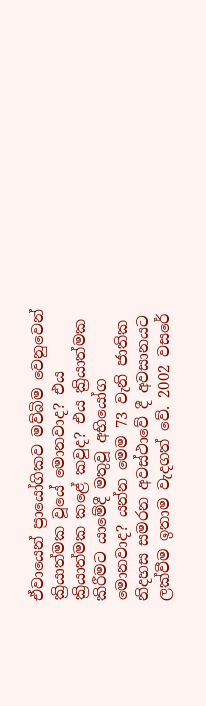ඒවායෙන් ප්‍රායෝගිකව මව්බිම වෙනුවෙන් ක්‍රියාත්මක වූයේ මොනවාද? එය ක්‍රියාත්මක කළේ කවුද? එය ක්‍රියාත්මක කිරීමට යාමේදී මතුවූ අභියෝග මොනවාද? යන්න මෙම 73 වැනි ජාතික නිදහස සමරන අවස්ථාවේ දී අවසානයට ලක්වීම ඉතාම වැදගත් වේ. 2002 වසරේ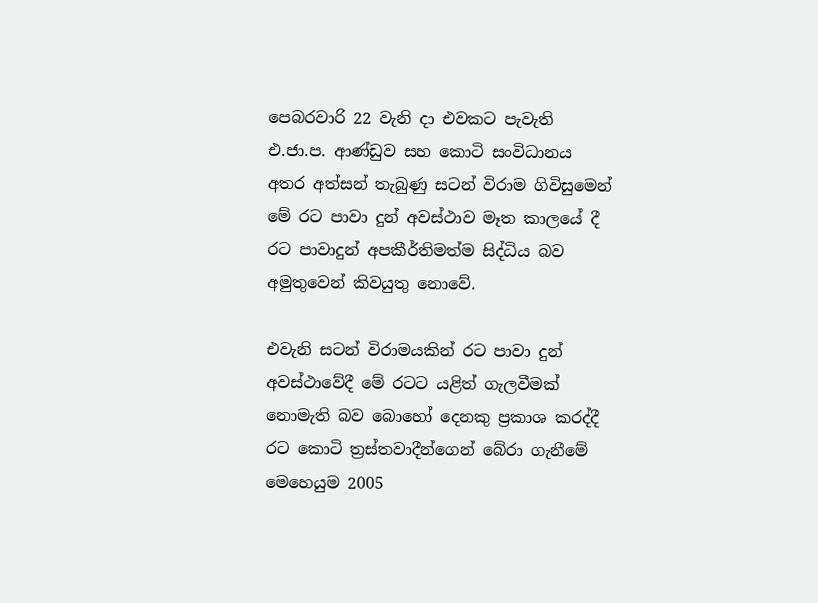පෙබරවාරි 22 වැනි දා එවකට පැවැති එ.ජා.ප. ආණ්ඩුව සහ කොටි සංවිධානය අතර අත්සන් තැබුණු සටන් විරාම ගිවිසුමෙන් මේ රට පාවා දුන් අවස්ථාව මෑත කාලයේ දී රට පාවාදුන් අපකීර්තිමත්ම සිද්ධිය බව අමුතුවෙන් කිවයුතු නොවේ.

එවැනි සටන් විරාමයකින් රට පාවා දුන් අවස්ථාවේදී මේ රටට යළිත් ගැලවීමක් නොමැති බව බොහෝ දෙනකු ප්‍රකාශ කරද්දී රට කොටි ත්‍රස්තවාදීන්ගෙන් බේරා ගැනීමේ මෙහෙයුම 2005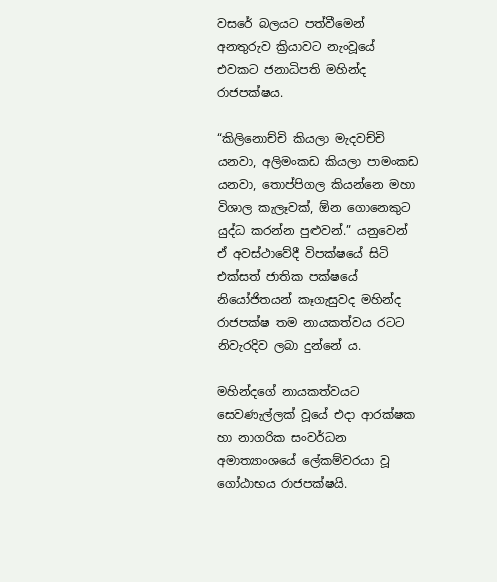වසරේ බලයට පත්වීමෙන් අනතුරුව ක්‍රියාවට නැංවූයේ එවකට ජනාධිපති මහින්ද රාජපක්ෂය.

“කිලිනොච්චි කියලා මැදවච්චි යනවා, අලිමංකඩ කියලා පාමංකඩ යනවා, තොප්පිගල කියන්නෙ මහා විශාල කැලෑවක්, ඕන ගොනෙකුට යුද්ධ කරන්න පුළුවන්.” යනුවෙන් ඒ අවස්ථාවේදී විපක්ෂයේ සිටි එක්සත් ජාතික පක්ෂයේ නියෝජිතයන් කෑගැසුවද මහින්ද රාජපක්ෂ තම නායකත්වය රටට නිවැරදිව ලබා දුන්නේ ය.

මහින්දගේ නායකත්වයට සෙවණැල්ලක් වූයේ එදා ආරක්ෂක හා නාගරික සංවර්ධන අමාත්‍යාංශයේ ලේකම්වරයා වූ ගෝඨාභය රාජපක්ෂයි.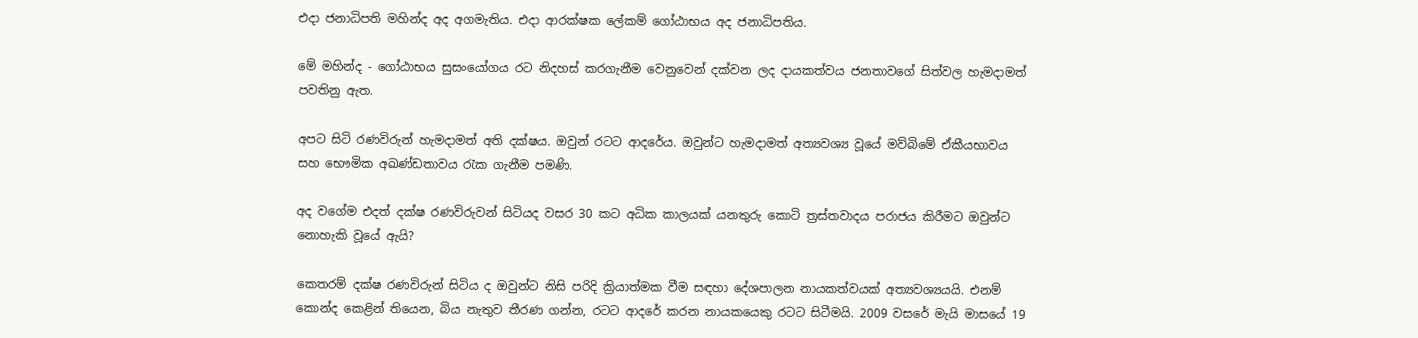එදා ජනාධිපති මහින්ද අද අගමැතිය. එදා ආරක්ෂක ලේකම් ගෝඨාභය අද ජනාධිපතිය.

මේ මහින්ද - ගෝඨාභය සුසංයෝගය රට නිදහස් කරගැනීම වෙනුවෙන් දක්වන ලද දායකත්වය ජනතාවගේ සිත්වල හැමදාමත් පවතිනු ඇත.

අපට සිටි රණවිරුන් හැමදාමත් අති දක්ෂය. ඔවුන් රටට ආදරේය. ඔවුන්ට හැමදාමත් අත්‍යවශ්‍ය වූයේ මව්බිමේ ඒකීයභාවය සහ භෞමික අඛණ්ඩතාවය රැක ගැනීම පමණි.

අද වගේම එදත් දක්ෂ රණවිරුවන් සිටියද වසර 30 කට අධික කාලයක් යනතුරු කොටි ත්‍රස්තවාදය පරාජය කිරීමට ඔවුන්ට නොහැකි වූයේ ඇයි?

කෙතරම් දක්ෂ රණවිරුන් සිටිය ද ඔවුන්ට නිසි පරිදි ක්‍රියාත්මක වීම සඳහා දේශපාලන නායකත්වයක් අත්‍යවශ්‍යයයි. එනම් කොන්ද කෙළින් තියෙන, බිය නැතුව තීරණ ගන්න, රටට ආදරේ කරන නායකයෙකු රටට සිටීමයි. 2009 වසරේ මැයි මාසයේ 19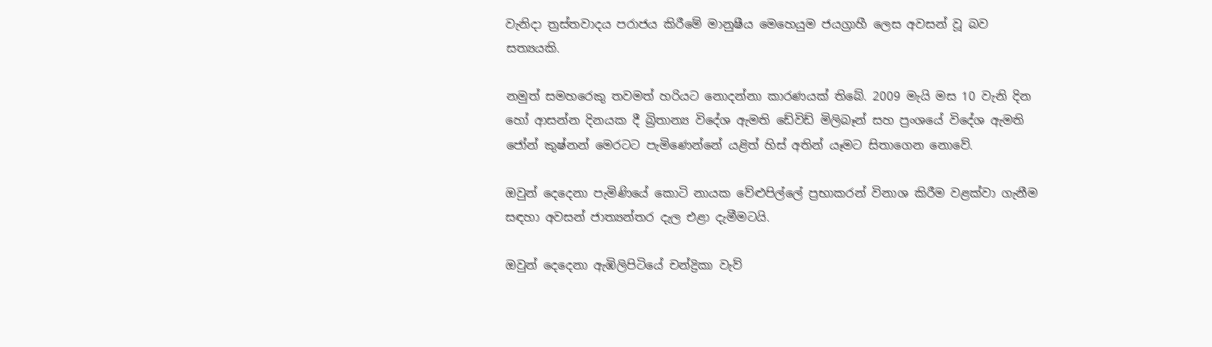වැනිදා ත්‍රස්තවාදය පරාජය කිරීමේ මානුෂීය මෙහෙයුම ජයග්‍රාහී ලෙස අවසන් වූ බව සත්‍යයකි.

නමුත් සමහරෙකු තවමත් හරියට නොදන්නා කාරණයක් තිබේ. 2009 මැයි මස 10 වැනි දින හෝ ආසන්න දිනයක දී බ්‍රිතාන්‍ය විදේශ ඇමති ඩේවිඩ් මිලිබෑන් සහ ප්‍රංශයේ විදේශ ඇමති ජෝන් කුෂ්නන් මෙරටට පැමිණෙන්නේ යළිත් හිස් අතින් යෑමට සිතාගෙන නොවේ.

ඔවුන් දෙදෙනා පැමිණියේ කොටි නායක වේළුපිල්ලේ ප්‍රභාකරන් විනාශ කිරීම වළක්වා ගැනීම සඳහා අවසන් ජාත්‍යන්තර දැල එළා දැමීමටයි.

ඔවුන් දෙදෙනා ඇඹිලිපිටියේ චන්ද්‍රිකා වැව්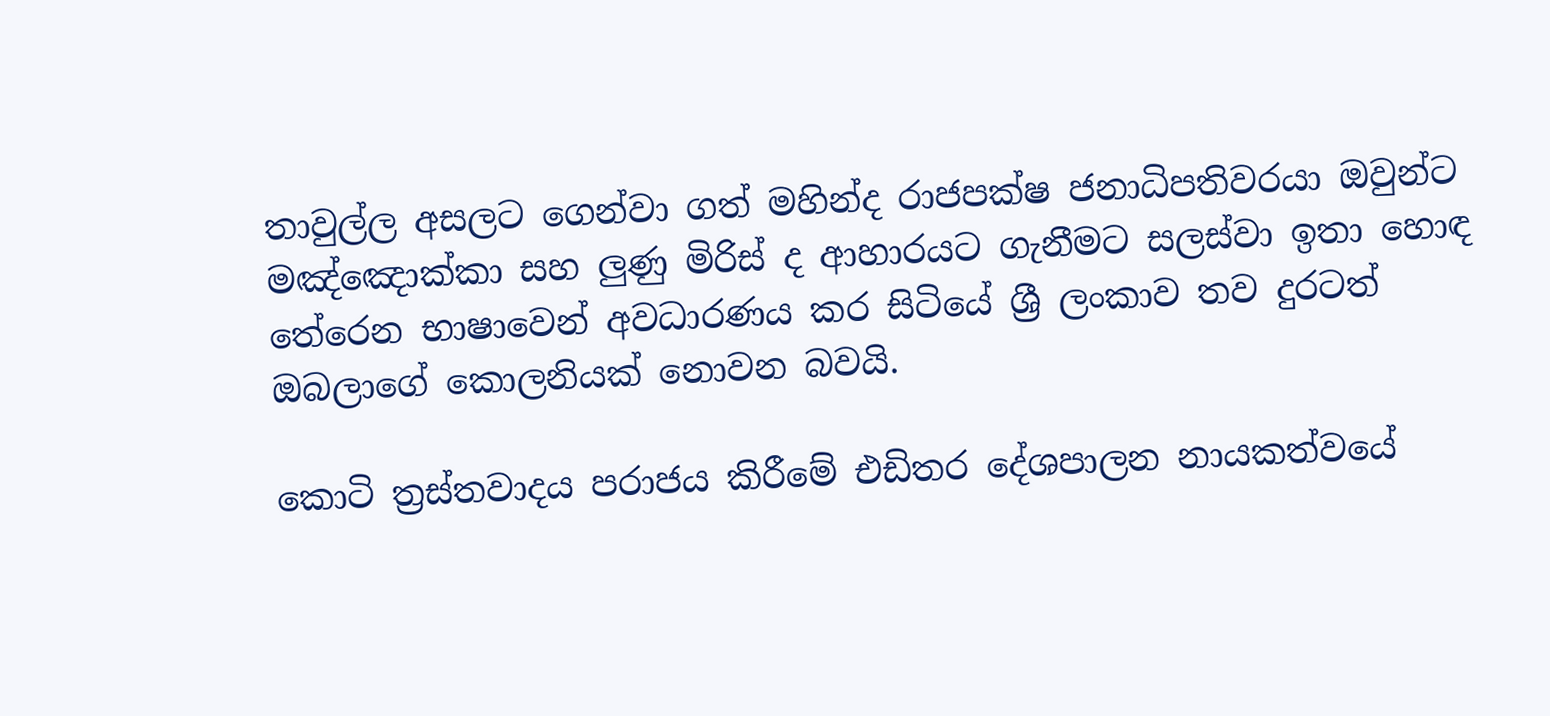තාවුල්ල අසලට ගෙන්වා ගත් මහින්ද රාජපක්ෂ ජනාධිපතිවරයා ඔවුන්ට මඤ්ඤොක්කා සහ ලුණු මිරිස් ද ආහාරයට ගැනීමට සලස්වා ඉතා හොඳ තේරෙන භාෂාවෙන් අවධාරණය කර සිටියේ ශ්‍රී ලංකාව තව දුරටත් ඔබලාගේ කොලනියක් නොවන බවයි.

කොටි ත්‍රස්තවාදය පරාජය කිරීමේ එඩිතර දේශපාලන නායකත්වයේ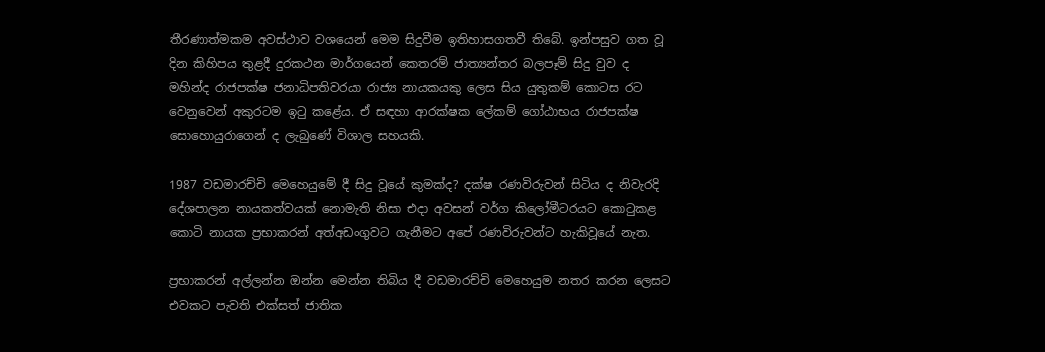තීරණාත්මකම අවස්ථාව වශයෙන් මෙම සිදුවීම ඉතිහාසගතවී තිබේ. ඉන්පසුව ගත වූ දින කිහිපය තුළදී දුරකථන මාර්ගයෙන් කෙතරම් ජාත්‍යන්තර බලපෑම් සිදු වුව ද මහින්ද රාජපක්ෂ ජනාධිපතිවරයා රාජ්‍ය නායකයකු ලෙස සිය යුතුකම් කොටස රට වෙනුවෙන් අකුරටම ඉටු කළේය. ඒ සඳහා ආරක්ෂක ලේකම් ගෝඨාභය රාජපක්ෂ සොහොයුරාගෙන් ද ලැබුණේ විශාල සහයකි.

1987 වඩමාරච්චි මෙහෙයුමේ දී සිදු වූයේ කුමක්ද? දක්ෂ රණවිරුවන් සිටිය ද නිවැරදි දේශපාලන නායකත්වයක් නොමැති නිසා එදා අවසන් වර්ග කිලෝමීටරයට කොටුකළ කොටි නායක ප්‍රභාකරන් අත්අඩංගුවට ගැනීමට අපේ රණවිරුවන්ට හැකිවූයේ නැත.

ප්‍රභාකරන් අල්ලන්න ඔන්න මෙන්න තිබිය දී වඩමාරච්චි මෙහෙයුම නතර කරන ලෙසට එවකට පැවති එක්සත් ජාතික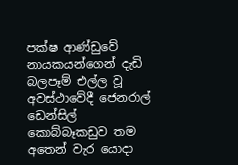පක්ෂ ආණ්ඩුවේ නායකයන්ගෙන් දැඩි බලපෑම් එල්ල වූ අවස්ථාවේදී ජෙනරාල් ඩෙන්සිල් කොබ්බෑකඩුව තම අතෙන් වැර යොදා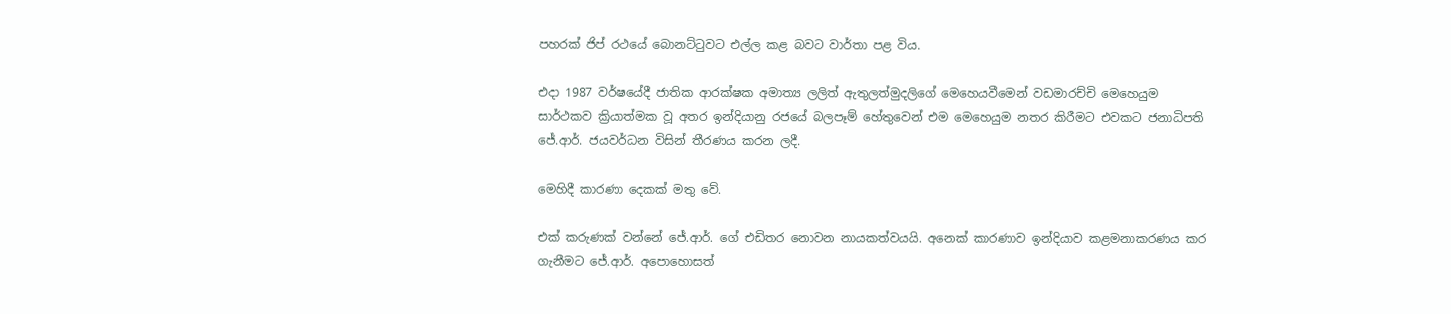පහරක් ජිප් රථයේ බොනට්ටුවට එල්ල කළ බවට වාර්තා පළ විය.

එදා 1987 වර්ෂයේදී ජාතික ආරක්ෂක අමාත්‍ය ලලිත් ඇතුලත්මුදලිගේ මෙහෙයවීමෙන් වඩමාරච්චි මෙහෙයුම සාර්ථකව ක්‍රියාත්මක වූ අතර ඉන්දියානු රජයේ බලපෑම් හේතුවෙන් එම මෙහෙයුම නතර කිරීමට එවකට ජනාධිපති ජේ.ආර්. ජයවර්ධන විසින් තීරණය කරන ලදී.

මෙහිදී කාරණා දෙකක් මතු වේ.

එක් කරුණක් වන්නේ ජේ.ආර්. ගේ එඩිතර නොවන නායකත්වයයි. අනෙක් කාරණාව ඉන්දියාව කළමනාකරණය කර ගැනීමට ජේ.ආර්. අපොහොසත්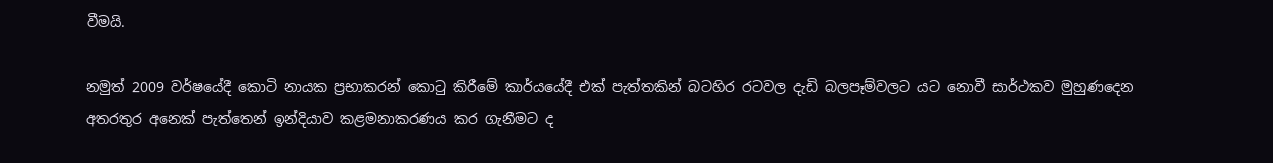වීමයි.

නමුත් 2009 වර්ෂයේදී කොටි නායක ප්‍රභාකරන් කොටු කිරීමේ කාර්යයේදී එක් පැත්තකින් බටහිර රටවල දැඩි බලපෑම්වලට යට නොවී සාර්ථකව මුහුණදෙන අතරතුර අනෙක් පැත්තෙන් ඉන්දියාව කළමනාකරණය කර ගැනීමට ද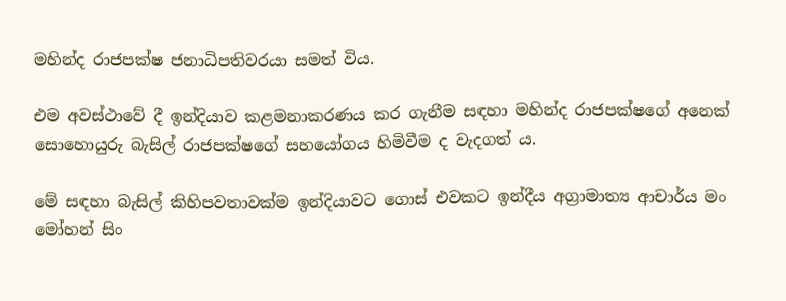මහින්ද රාජපක්ෂ ජනාධිපතිවරයා සමත් විය.

එම අවස්ථාවේ දී ඉන්දියාව කළමනාකරණය කර ගැනීම සඳහා මහින්ද රාජපක්ෂගේ අනෙක් සොහොයුරු බැසිල් රාජපක්ෂගේ සහයෝගය හිමිවීම ද වැදගත් ය.

මේ සඳහා බැසිල් කිහිපවතාවක්ම ඉන්දියාවට ගොස් එවකට ඉන්දීය අග්‍රාමාත්‍ය ආචාර්ය මං මෝහන් සිං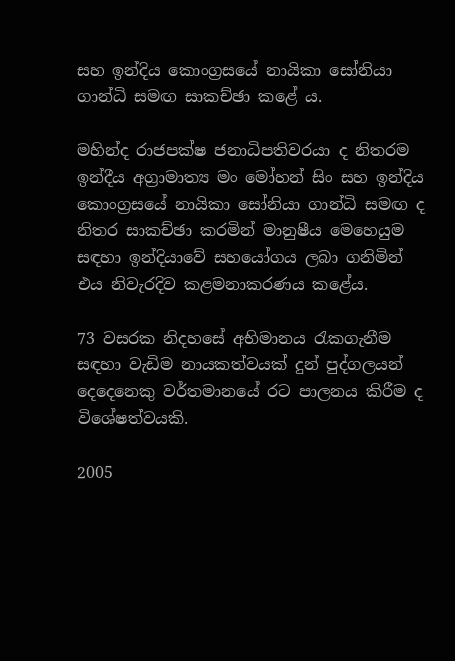සහ ඉන්දිය කොංග්‍රසයේ නායිකා සෝනියා ගාන්ධි සමඟ සාකච්ඡා කළේ ය.

මහින්ද රාජපක්ෂ ජනාධිපතිවරයා ද නිතරම ඉන්දීය අග්‍රාමාත්‍ය මං මෝහන් සිං සහ ඉන්දිය කොංග්‍රසයේ නායිකා සෝනියා ගාන්ධි සමඟ ද නිතර සාකච්ඡා කරමින් මානුෂීය මෙහෙයුම සඳහා ඉන්දියාවේ සහයෝගය ලබා ගනිමින් එය නිවැරදිව කළමනාකරණය කළේය.

73 වසරක නිදහසේ අභිමානය රැකගැනීම සඳහා වැඩිම නායකත්වයක් දුන් පුද්ගලයන් දෙදෙනෙකු වර්තමානයේ රට පාලනය කිරීම ද විශේෂත්වයකි.

2005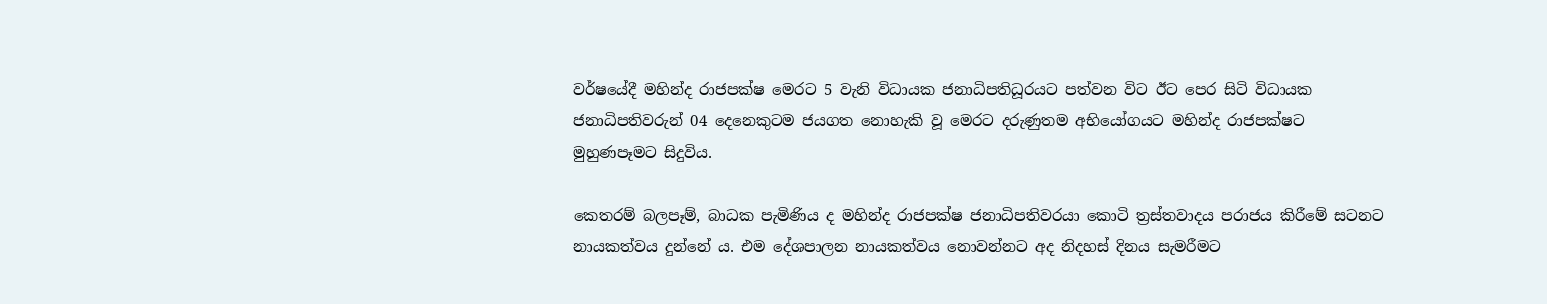වර්ෂයේදී මහින්ද රාජපක්ෂ මෙරට 5 වැනි විධායක ජනාධිපතිධූරයට පත්වන විට ඊට පෙර සිටි විධායක ජනාධිපතිවරුන් 04 දෙනෙකුටම ජයගත නොහැකි වූ මෙරට දරුණුතම අභියෝගයට මහින්ද රාජපක්ෂට මුහුණපෑමට සිදුවිය.

කෙතරම් බලපෑම්, බාධක පැමිණිය ද මහින්ද රාජපක්ෂ ජනාධිපතිවරයා කොටි ත්‍රස්තවාදය පරාජය කිරීමේ සටනට නායකත්වය දුන්නේ ය. එම දේශපාලන නායකත්වය නොවන්නට අද නිදහස් දිනය සැමරීමට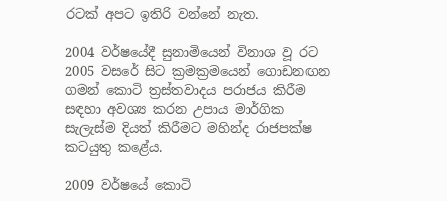රටක් අපට ඉතිරි වන්නේ නැත.

2004 වර්ෂයේදී සුනාමියෙන් විනාශ වූ රට 2005 වසරේ සිට ක්‍රමක්‍රමයෙන් ගොඩනඟන ගමන් කොටි ත්‍රස්තවාදය පරාජය කිරීම සඳහා අවශ්‍ය කරන උපාය මාර්ගික සැලැස්ම දියත් කිරීමට මහින්ද රාජපක්ෂ කටයුතු කළේය.

2009 වර්ෂයේ කොටි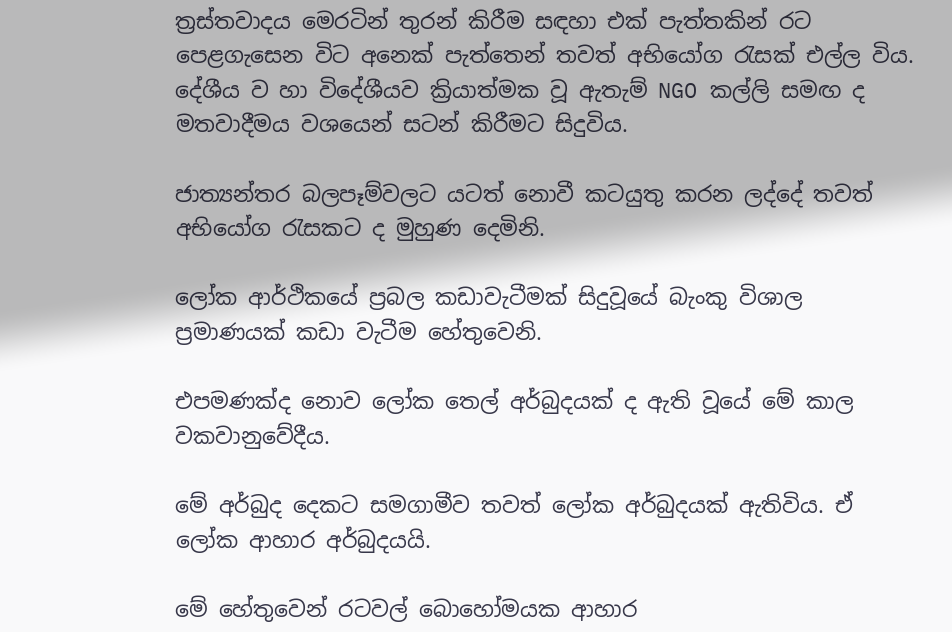ත්‍රස්තවාදය මෙරටින් තුරන් කිරීම සඳහා එක් පැත්තකින් රට පෙළගැසෙන විට අනෙක් පැත්තෙන් තවත් අභියෝග රැසක් එල්ල විය. දේශීය ව හා විදේශීයව ක්‍රියාත්මක වූ ඇතැම් NGO කල්ලි සමඟ ද මතවාදීමය වශයෙන් සටන් කිරීමට සිදුවිය.

ජාත්‍යන්තර බලපෑම්වලට යටත් නොවී කටයුතු කරන ලද්දේ තවත් අභියෝග රැසකට ද මුහුණ දෙමිනි.

ලෝක ආර්ථිකයේ ප්‍රබල කඩාවැටීමක් සිදුවූයේ බැංකු විශාල ප්‍රමාණයක් කඩා වැටීම හේතුවෙනි.

එපමණක්ද නොව ලෝක තෙල් අර්බුදයක් ද ඇති වූයේ මේ කාල වකවානුවේදීය.

මේ අර්බුද දෙකට සමගාමීව තවත් ලෝක අර්බුදයක් ඇතිවිය. ඒ ලෝක ආහාර අර්බුදයයි.

මේ හේතුවෙන් රටවල් බොහෝමයක ආහාර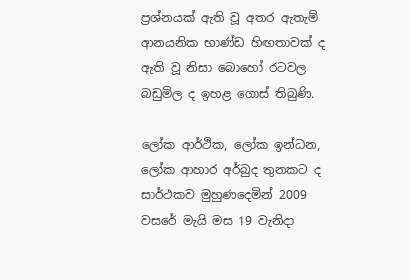ප්‍රශ්නයක් ඇති වූ අතර ඇතැම් ආනයනික භාණ්ඩ හිඟතාවක් ද ඇති වූ නිසා බොහෝ රටවල බඩුමිල ද ඉහළ ගොස් තිබුණි.

ලෝක ආර්ථික, ලෝක ඉන්ධන, ලෝක ආහාර අර්බුද තුනකට ද සාර්ථකව මුහුණදෙමින් 2009 වසරේ මැයි මස 19 වැනිදා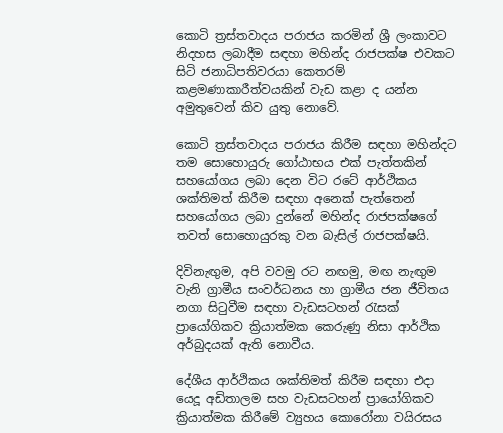කොටි ත්‍රස්තවාදය පරාජය කරමින් ශ්‍රී ලංකාවට නිදහස ලබාදීම සඳහා මහින්ද රාජපක්ෂ එවකට සිටි ජනාධිපතිවරයා කෙතරම් කළමණාකාරීත්වයකින් වැඩ කළා ද යන්න අමුතුවෙන් කිව යුතු නොවේ.

කොටි ත්‍රස්තවාදය පරාජය කිරීම සඳහා මහින්දට තම සොහොයුරු ගෝඨාභය එක් පැත්තකින් සහයෝගය ලබා දෙන විට රටේ ආර්ථිකය ශක්තිමත් කිරීම සඳහා අනෙක් පැත්තෙන් සහයෝගය ලබා දුන්නේ මහින්ද රාජපක්ෂගේ තවත් සොහොයුරකු වන බැසිල් රාජපක්ෂයි.

දිවිනැඟුම, අපි වවමු රට නඟමු, මඟ නැඟුම වැනි ග්‍රාමීය සංවර්ධනය හා ග්‍රාමීය ජන ජීවිතය නගා සිටුවීම සඳහා වැඩසටහන් රැසක් ප්‍රායෝගිකව ක්‍රියාත්මක කෙරුණු නිසා ආර්ථික අර්බුදයක් ඇති නොවීය.

දේශීය ආර්ථිකය ශක්තිමත් කිරීම සඳහා එදා යෙදූ අඩිතාලම සහ වැඩසටහන් ප්‍රායෝගිකව ක්‍රියාත්මක කිරීමේ ව්‍යුහය කොරෝනා වයිරසය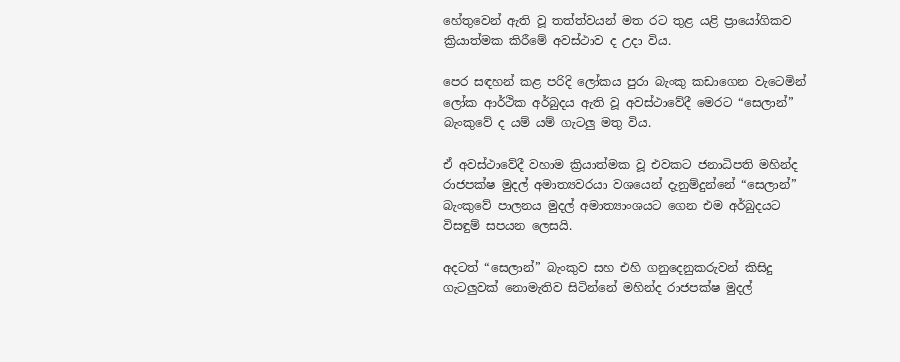හේතුවෙන් ඇති වූ තත්ත්වයන් මත රට තුළ යළි ප්‍රායෝගිකව ක්‍රියාත්මක කිරීමේ අවස්ථාව ද උදා විය.

පෙර සඳහන් කළ පරිදි ලෝකය පුරා බැංකු කඩාගෙන වැටෙමින් ලෝක ආර්ථික අර්බුදය ඇති වූ අවස්ථාවේදී මෙරට “සෙලාන්” බැංකුවේ ද යම් යම් ගැටලු මතු විය.

ඒ අවස්ථාවේදී වහාම ක්‍රියාත්මක වූ එවකට ජනාධිපති මහින්ද රාජපක්ෂ මුදල් අමාත්‍යවරයා වශයෙන් දැනුම්දුන්නේ “සෙලාන්” බැංකුවේ පාලනය මුදල් අමාත්‍යාංශයට ගෙන එම අර්බුදයට විසඳුම් සපයන ලෙසයි.

අදටත් “සෙලාන්” බැංකුව සහ එහි ගනුදෙනුකරුවන් කිසිදු ගැටලුවක් නොමැතිව සිටින්නේ මහින්ද රාජපක්ෂ මුදල්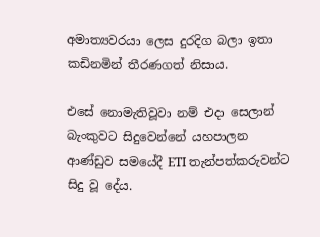අමාත්‍යවරයා ලෙස දුරදිග බලා ඉතා කඩිනමින් තීරණගත් නිසාය.

එසේ නොමැතිවූවා නම් එදා සෙලාන් බැංකුවට සිදුවෙන්නේ යහපාලන ආණ්ඩුව සමයේදී ETI තැන්පත්කරුවන්ට සිදු වූ දේය.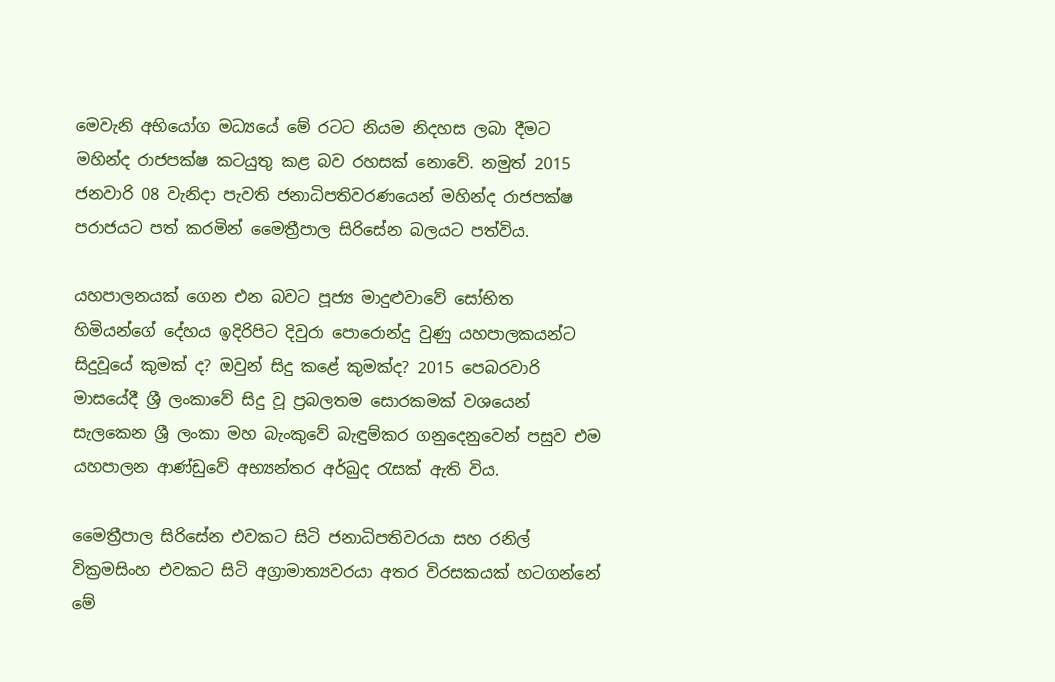මෙවැනි අභියෝග මධ්‍යයේ මේ රටට නියම නිදහස ලබා දීමට මහින්ද රාජපක්ෂ කටයුතු කළ බව රහසක් නොවේ. නමුත් 2015 ජනවාරි 08 වැනිදා පැවති ජනාධිපතිවරණයෙන් මහින්ද රාජපක්ෂ පරාජයට පත් කරමින් මෛත්‍රීපාල සිරිසේන බලයට පත්විය.

යහපාලනයක් ගෙන එන බවට පූජ්‍ය මාදුළුවාවේ සෝභිත හිමියන්ගේ දේහය ඉදිරිපිට දිවුරා පොරොන්දු වුණු යහපාලකයන්ට සිදුවූයේ කුමක් ද? ඔවුන් සිදු කළේ කුමක්ද? 2015 පෙබරවාරි මාසයේදී ශ්‍රී ලංකාවේ සිදු වූ ප්‍රබලතම සොරකමක් වශයෙන් සැලකෙන ශ්‍රී ලංකා මහ බැංකුවේ බැඳුම්කර ගනුදෙනුවෙන් පසුව එම යහපාලන ආණ්ඩුවේ අභ්‍යන්තර අර්බුද රැසක් ඇති විය.

මෛත්‍රීපාල සිරිසේන එවකට සිටි ජනාධිපතිවරයා සහ රනිල් වික්‍රමසිංහ එවකට සිටි අග්‍රාමාත්‍යවරයා අතර විරසකයක් හටගන්නේ මේ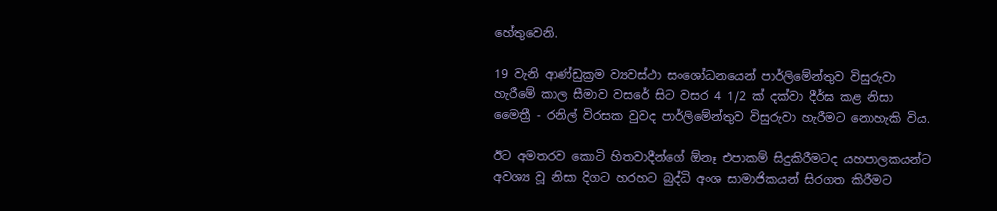හේතුවෙනි.

19 වැනි ආණ්ඩුක්‍රම ව්‍යවස්ථා සංශෝධනයෙන් පාර්ලිමේන්තුව විසුරුවා හැරීමේ කාල සීමාව වසරේ සිට වසර 4 1/2 ක් දක්වා දීර්ඝ කළ නිසා මෛත්‍රී - රනිල් විරසක වුවද පාර්ලිමේන්තුව විසුරුවා හැරීමට නොහැකි විය.

ඊට අමතරව කොටි හිතවාදීන්ගේ ඕනෑ එපාකම් සිදුකිරීමටද යහපාලකයන්ට අවශ්‍ය වූ නිසා දිගට හරහට බුද්ධි අංශ සාමාජිකයන් සිරගත කිරීමට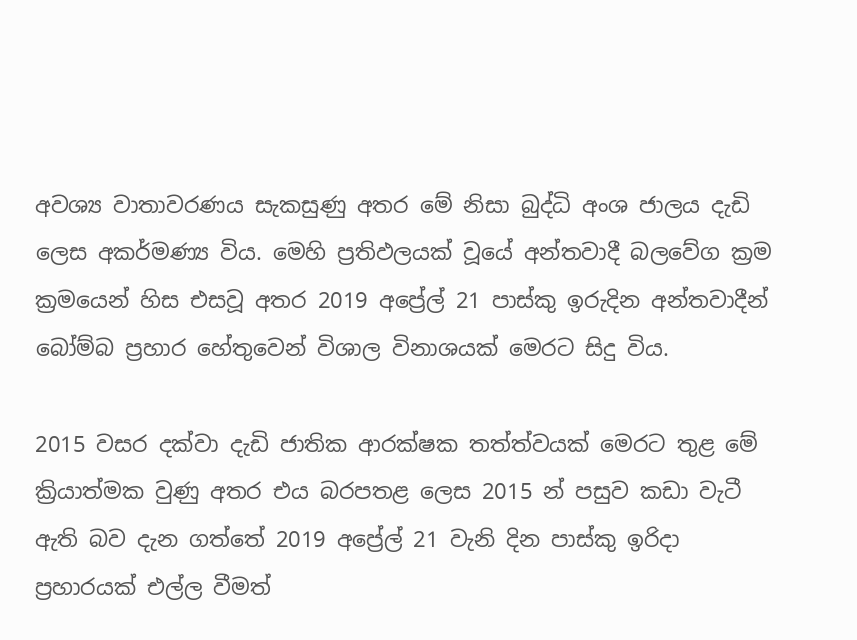අවශ්‍ය වාතාවරණය සැකසුණු අතර මේ නිසා බුද්ධි අංශ ජාලය දැඩි ලෙස අකර්මණ්‍ය විය. මෙහි ප්‍රතිඵලයක් වූයේ අන්තවාදී බලවේග ක්‍රම ක්‍රමයෙන් හිස එසවූ අතර 2019 අප්‍රේල් 21 පාස්කු ඉරුදින අන්තවාදීන් බෝම්බ ප්‍රහාර හේතුවෙන් විශාල විනාශයක් මෙරට සිදු විය.

2015 වසර දක්වා දැඩි ජාතික ආරක්ෂක තත්ත්වයක් මෙරට තුළ මේ ක්‍රියාත්මක වුණු අතර එය බරපතළ ලෙස 2015 න් පසුව කඩා වැටී ඇති බව දැන ගත්තේ 2019 අප්‍රේල් 21 වැනි දින පාස්කු ඉරිදා ප්‍රහාරයක් එල්ල වීමත්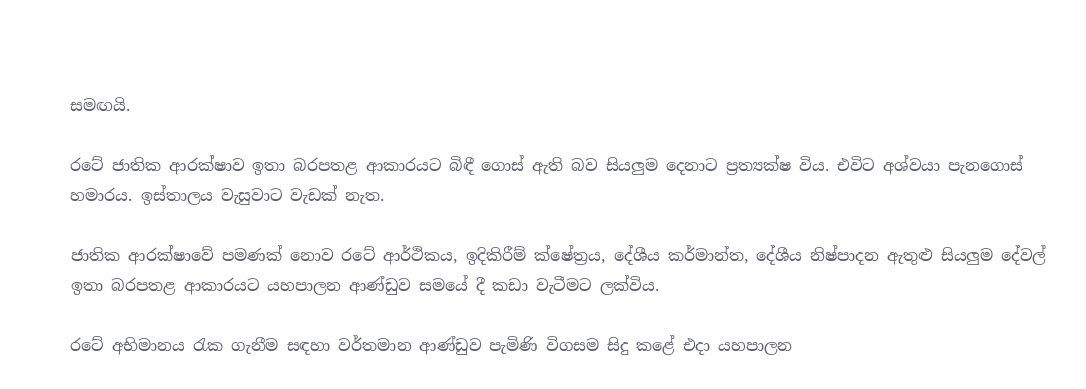සමඟයි.

රටේ ජාතික ආරක්ෂාව ඉතා බරපතළ ආකාරයට බිඳී ගොස් ඇති බව සියලුම දෙනාට ප්‍රත්‍යක්ෂ විය. එවිට අශ්වයා පැනගොස් හමාරය. ඉස්තාලය වැසුවාට වැඩක් නැත.

ජාතික ආරක්ෂාවේ පමණක් නොව රටේ ආර්ථිකය, ඉදිකිරීම් ක්ෂේත්‍රය, දේශීය කර්මාන්ත, දේශීය නිෂ්පාදන ඇතුළු සියලුම දේවල් ඉතා බරපතළ ආකාරයට යහපාලන ආණ්ඩුව සමයේ දී කඩා වැටීමට ලක්විය.

රටේ අභිමානය රැක ගැනීම සඳහා වර්තමාන ආණ්ඩුව පැමිණි විගසම සිදු කළේ එදා යහපාලන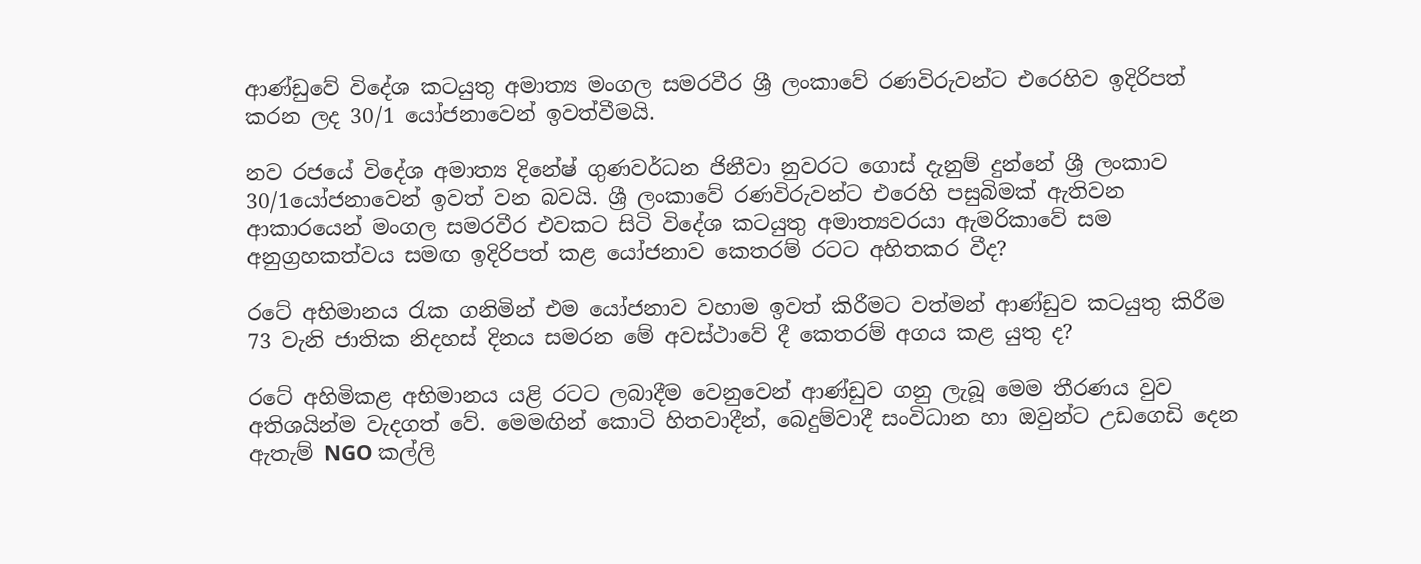ආණ්ඩුවේ විදේශ කටයුතු අමාත්‍ය මංගල සමරවීර ශ්‍රී ලංකාවේ රණවිරුවන්ට එරෙහිව ඉදිරිපත් කරන ලද 30/1 යෝජනාවෙන් ඉවත්වීමයි.

නව රජයේ විදේශ අමාත්‍ය දිනේෂ් ගුණවර්ධන ජිනීවා නුවරට ගොස් දැනුම් දුන්නේ ශ්‍රී ලංකාව 30/1යෝජනාවෙන් ඉවත් වන බවයි. ශ්‍රී ලංකාවේ රණවිරුවන්ට එරෙහි පසුබිමක් ඇතිවන ආකාරයෙන් මංගල සමරවීර එවකට සිටි විදේශ කටයුතු අමාත්‍යවරයා ඇමරිකාවේ සම අනුග්‍රහකත්වය සමඟ ඉදිරිපත් කළ යෝජනාව කෙතරම් රටට අහිතකර වීද?

රටේ අභිමානය රැක ගනිමින් එම යෝජනාව වහාම ඉවත් කිරීමට වත්මන් ආණ්ඩුව කටයුතු කිරීම 73 වැනි ජාතික නිදහස් දිනය සමරන මේ අවස්ථාවේ දී කෙතරම් අගය කළ යුතු ද?

රටේ අහිමිකළ අභිමානය යළි රටට ලබාදීම වෙනුවෙන් ආණ්ඩුව ගනු ලැබූ මෙම තීරණය වුව අතිශයින්ම වැදගත් වේ. මෙමඟින් කොටි හිතවාදීන්, බෙදුම්වාදී සංවිධාන හා ඔවුන්ට උඩගෙඩි දෙන ඇතැම් NGO කල්ලි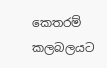කෙතරම් කලබලයට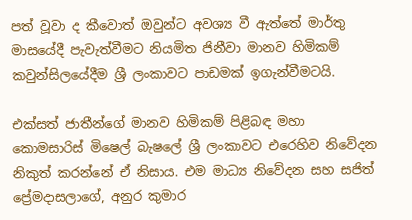පත් වූවා ද කීවොත් ඔවුන්ට අවශ්‍ය වී ඇත්තේ මාර්තු මාසයේදී පැවැත්වීමට නියමිත ජිනීවා මානව හිමිකම් කවුන්සිලයේදීම ශ්‍රී ලංකාවට පාඩමක් ඉගැන්වීමටයි.

එක්සත් ජාතීන්ගේ මානව හිමිකම් පිළිබඳ මහා කොමසාරිස් මිෂෙල් බැෂලේ ශ්‍රී ලංකාවට එරෙහිව නිවේදන නිකුත් කරන්නේ ඒ නිසාය. එම මාධ්‍ය නිවේදන සහ සජිත් ප්‍රේමදාසලාගේ, අනුර කුමාර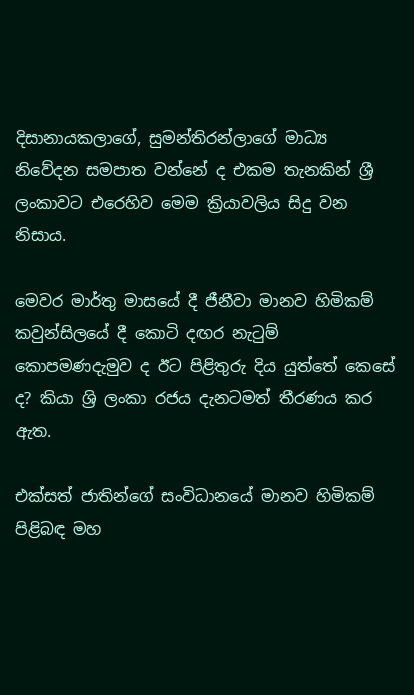දිසානායකලාගේ, සුමන්තිරන්ලාගේ මාධ්‍ය නිවේදන සමපාත වන්නේ ද එකම තැනකින් ශ්‍රී ලංකාවට එරෙහිව මෙම ක්‍රියාවලිය සිදු වන නිසාය.

මෙවර මාර්තු මාසයේ දී ජීනීවා මානව හිමිකම් කවුන්සිලයේ දී කොටි දඟර නැටුම් කොපමණදැමුව ද ඊට පිළිතුරු දිය යුත්තේ කෙසේ ද? කියා ශ්‍රි ලංකා රජය දැනටමත් තීරණය කර ඇත.

එක්සත් ජාතින්ගේ සංවිධානයේ මානව හිමිකම් පිළිබඳ මහ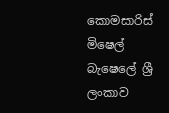කොමසාරිස් මිෂෙල් බැෂෙලේ ශ්‍රී ලංකාව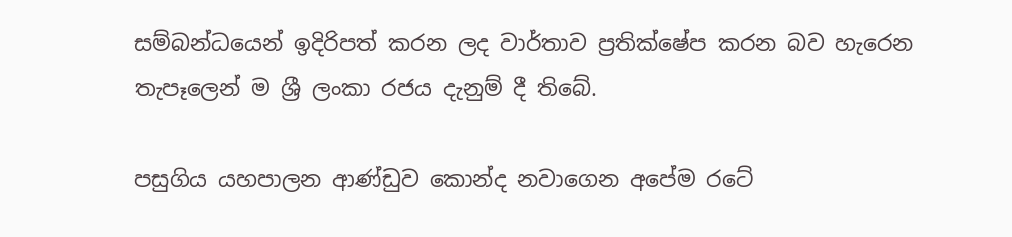සම්බන්ධයෙන් ඉදිරිපත් කරන ලද වාර්තාව ප්‍රතික්ෂේප කරන බව හැරෙන තැපෑලෙන් ම ශ්‍රී ලංකා රජය දැනුම් දී තිබේ.

පසුගිය යහපාලන ආණ්ඩුව කොන්ද නවාගෙන අපේම රටේ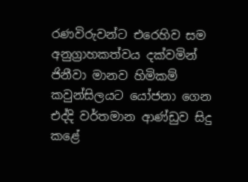රණවිරුවන්ට එරෙහිව සම අනුග්‍රාහකත්වය දක්වමින් ජිනීවා මානව හිමිකම් කවුන්සිලයට යෝජනා ගෙන එද්දි වර්තමාන ආණ්ඩුව සිදු කළේ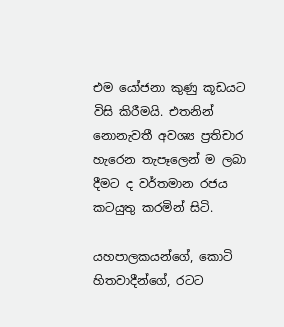එම යෝජනා කුණු කූඩයට විසි කිරීමයි. එතනින් නොනැවතී අවශ්‍ය ප්‍රතිචාර හැරෙන තැපෑලෙන් ම ලබා දීමට ද වර්තමාන රජය කටයුතු කරමින් සිටි.

යහපාලකයන්ගේ, කොටි හිතවාදීන්ගේ, රටට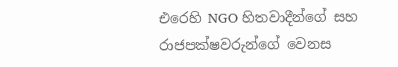එරෙහි NGO හිතවාදීන්ගේ සහ රාජපක්ෂවරුන්ගේ වෙනස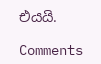එයයි.

Comments